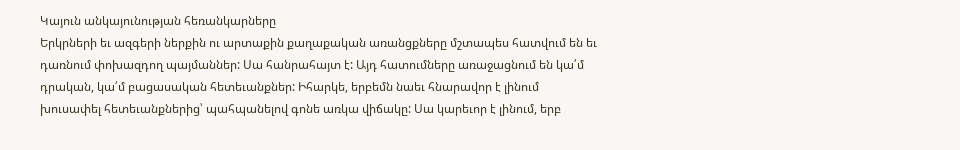Կայուն անկայունության հեռանկարները
Երկրների եւ ազգերի ներքին ու արտաքին քաղաքական առանցքները մշտապես հատվում են եւ դառնում փոխազդող պայմաններ: Սա հանրահայտ է: Այդ հատումները առաջացնում են կա՛մ դրական, կա՛մ բացասական հետեւանքներ: Իհարկե, երբեմն նաեւ հնարավոր է լինում խուսափել հետեւանքներից՝ պահպանելով գոնե առկա վիճակը: Սա կարեւոր է լինում, երբ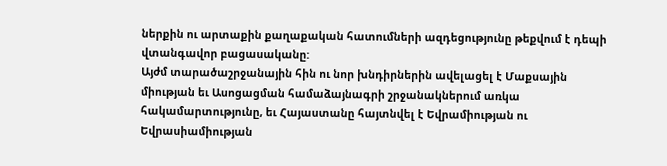ներքին ու արտաքին քաղաքական հատումների ազդեցությունը թեքվում է դեպի վտանգավոր բացասականը:
Այժմ տարածաշրջանային հին ու նոր խնդիրներին ավելացել է Մաքսային միության եւ Ասոցացման համաձայնագրի շրջանակներում առկա հակամարտությունը, եւ Հայաստանը հայտնվել է Եվրամիության ու Եվրասիամիության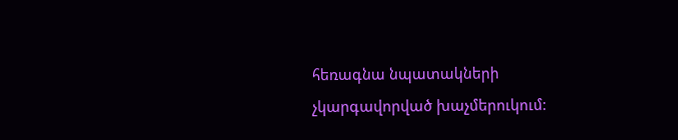հեռագնա նպատակների չկարգավորված խաչմերուկում: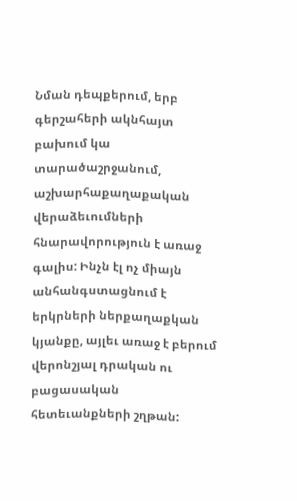Նման դեպքերում, երբ գերշահերի ակնհայտ բախում կա տարածաշրջանում, աշխարհաքաղաքական վերաձեւումների հնարավորություն է առաջ գալիս: Ինչն էլ ոչ միայն անհանգստացնում է երկրների ներքաղաքկան կյանքը, այլեւ առաջ է բերում վերոնշյալ դրական ու բացասական հետեւանքների շղթան: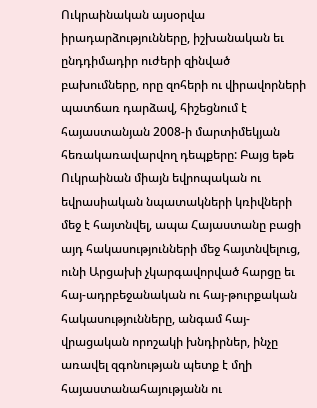Ուկրաինական այսօրվա իրադարձությունները, իշխանական եւ ընդդիմադիր ուժերի զինված բախումները, որը զոհերի ու վիրավորների պատճառ դարձավ, հիշեցնում է հայաստանյան 2008-ի մարտիմեկյան հեռակառավարվող դեպքերը: Բայց եթե Ուկրաինան միայն եվրոպական ու եվրասիական նպատակների կռիվների մեջ է հայտնվել, ապա Հայաստանը բացի այդ հակասությունների մեջ հայտնվելուց, ունի Արցախի չկարգավորված հարցը եւ հայ-ադրբեջանական ու հայ-թուրքական հակասությունները, անգամ հայ-վրացական որոշակի խնդիրներ, ինչը առավել զգոնության պետք է մղի հայաստանահայությանն ու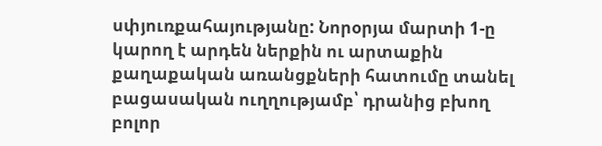սփյուռքահայությանը: Նորօրյա մարտի 1-ը կարող է արդեն ներքին ու արտաքին քաղաքական առանցքների հատումը տանել բացասական ուղղությամբ՝ դրանից բխող բոլոր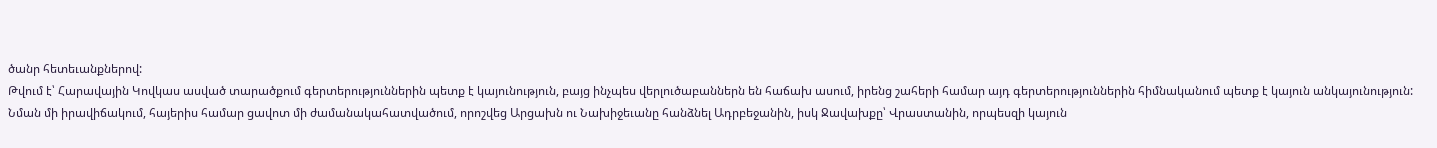ծանր հետեւանքներով:
Թվում է՝ Հարավային Կովկաս ասված տարածքում գերտերություններին պետք է կայունություն, բայց ինչպես վերլուծաբաններն են հաճախ ասում, իրենց շահերի համար այդ գերտերություններին հիմնականում պետք է կայուն անկայունություն:
Նման մի իրավիճակում, հայերիս համար ցավոտ մի ժամանակահատվածում, որոշվեց Արցախն ու Նախիջեւանը հանձնել Ադրբեջանին, իսկ Ջավախքը՝ Վրաստանին, որպեսզի կայուն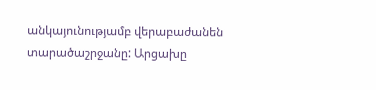անկայունությամբ վերաբաժանեն տարածաշրջանը: Արցախը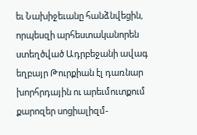եւ Նախիջեւանը հանձնվեցին, որպեսզի արհեստականորեն ստեղծված Ադրբեջանի ավագ եղբայր Թուրքիան էլ դառնար խորհրդային ու արեւմուտքում քարոզեր սոցիալիզմ-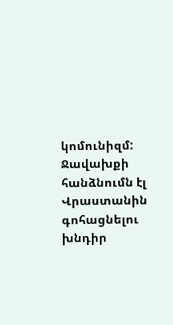կոմունիզմ: Ջավախքի հանձնումն էլ Վրաստանին գոհացնելու խնդիր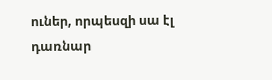ուներ, որպեսզի սա էլ դառնար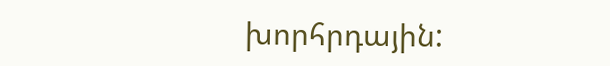խորհրդային: